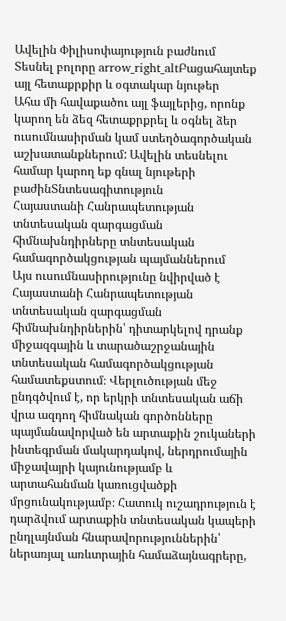Ավելին Փիլիսոփայություն բաժնում
Տեսնել բոլորը arrow_right_altԲացահայտեք այլ հետաքրքիր և օգտակար նյութեր
Ահա մի հավաքածու այլ ֆայլերից, որոնք կարող են ձեզ հետաքրքրել և օգնել ձեր ուսումնասիրման կամ ստեղծագործական աշխատանքներում: Ավելին տեսնելու համար կարող եք գնալ նյութերի բաժինՏնտեսագիտություն
Հայաստանի Հանրապետության տնտեսական զարգացման հիմնախնդիրները տնտեսական համագործակցության պայմաններում
Այս ուսումնասիրությունը նվիրված է Հայաստանի Հանրապետության տնտեսական զարգացման հիմնախնդիրներին՝ դիտարկելով դրանք միջազգային և տարածաշրջանային տնտեսական համագործակցության համատեքստում։ Վերլուծության մեջ ընդգծվում է, որ երկրի տնտեսական աճի վրա ազդող հիմնական գործոնները պայմանավորված են արտաքին շուկաների ինտեգրման մակարդակով, ներդրումային միջավայրի կայունությամբ և արտահանման կառուցվածքի մրցունակությամբ։ Հատուկ ուշադրություն է դարձվում արտաքին տնտեսական կապերի ընդլայնման հնարավորություններին՝ ներառյալ առևտրային համաձայնագրերը,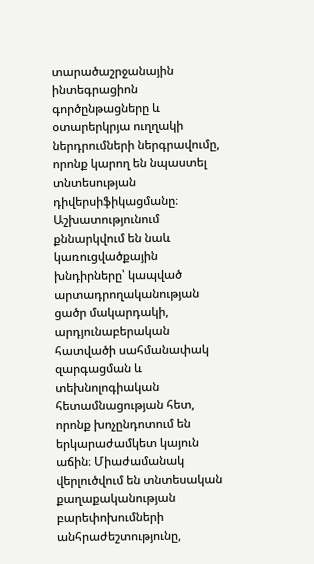տարածաշրջանային ինտեգրացիոն գործընթացները և օտարերկրյա ուղղակի ներդրումների ներգրավումը, որոնք կարող են նպաստել տնտեսության դիվերսիֆիկացմանը։ Աշխատությունում քննարկվում են նաև կառուցվածքային խնդիրները՝ կապված արտադրողականության ցածր մակարդակի, արդյունաբերական հատվածի սահմանափակ զարգացման և տեխնոլոգիական հետամնացության հետ, որոնք խոչընդոտում են երկարաժամկետ կայուն աճին։ Միաժամանակ վերլուծվում են տնտեսական քաղաքականության բարեփոխումների անհրաժեշտությունը,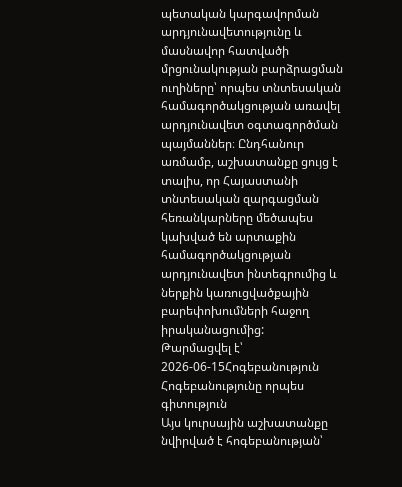պետական կարգավորման արդյունավետությունը և մասնավոր հատվածի մրցունակության բարձրացման ուղիները՝ որպես տնտեսական համագործակցության առավել արդյունավետ օգտագործման պայմաններ։ Ընդհանուր առմամբ, աշխատանքը ցույց է տալիս, որ Հայաստանի տնտեսական զարգացման հեռանկարները մեծապես կախված են արտաքին համագործակցության արդյունավետ ինտեգրումից և ներքին կառուցվածքային բարեփոխումների հաջող իրականացումից:
Թարմացվել է՝ 2026-06-15Հոգեբանություն
Հոգեբանությունը որպես գիտություն
Այս կուրսային աշխատանքը նվիրված է հոգեբանության՝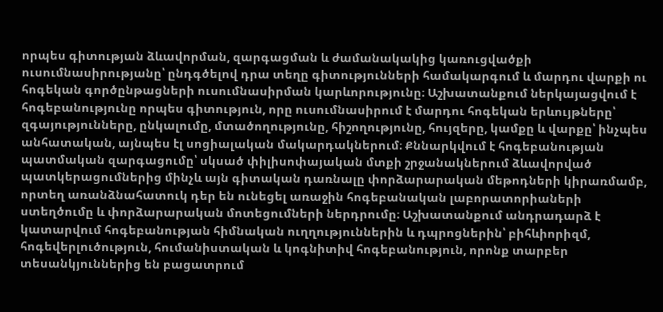որպես գիտության ձևավորման, զարգացման և ժամանակակից կառուցվածքի ուսումնասիրությանը՝ ընդգծելով դրա տեղը գիտությունների համակարգում և մարդու վարքի ու հոգեկան գործընթացների ուսումնասիրման կարևորությունը։ Աշխատանքում ներկայացվում է հոգեբանությունը որպես գիտություն, որը ուսումնասիրում է մարդու հոգեկան երևույթները՝ զգայությունները, ընկալումը, մտածողությունը, հիշողությունը, հույզերը, կամքը և վարքը՝ ինչպես անհատական, այնպես էլ սոցիալական մակարդակներում։ Քննարկվում է հոգեբանության պատմական զարգացումը՝ սկսած փիլիսոփայական մտքի շրջանակներում ձևավորված պատկերացումներից մինչև այն գիտական դառնալը փորձարարական մեթոդների կիրառմամբ, որտեղ առանձնահատուկ դեր են ունեցել առաջին հոգեբանական լաբորատորիաների ստեղծումը և փորձարարական մոտեցումների ներդրումը։ Աշխատանքում անդրադարձ է կատարվում հոգեբանության հիմնական ուղղություններին և դպրոցներին՝ բիհևիորիզմ, հոգեվերլուծություն, հումանիստական և կոգնիտիվ հոգեբանություն, որոնք տարբեր տեսանկյուններից են բացատրում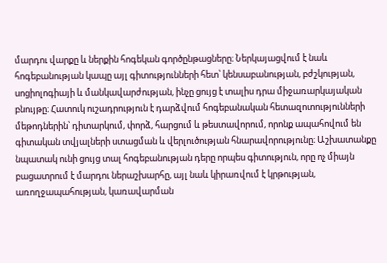մարդու վարքը և ներքին հոգեկան գործընթացները։ Ներկայացվում է նաև հոգեբանության կապը այլ գիտությունների հետ՝ կենսաբանության, բժշկության, սոցիոլոգիայի և մանկավարժության, ինչը ցույց է տալիս դրա միջառարկայական բնույթը։ Հատուկ ուշադրություն է դարձվում հոգեբանական հետազոտությունների մեթոդներին՝ դիտարկում, փորձ, հարցում և թեստավորում, որոնք ապահովում են գիտական տվյալների ստացման և վերլուծության հնարավորությունը։ Աշխատանքը նպատակ ունի ցույց տալ հոգեբանության դերը որպես գիտություն, որը ոչ միայն բացատրում է մարդու ներաշխարհը, այլ նաև կիրառվում է կրթության, առողջապահության, կառավարման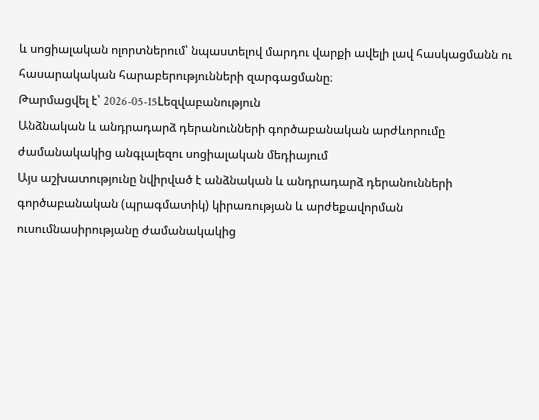և սոցիալական ոլորտներում՝ նպաստելով մարդու վարքի ավելի լավ հասկացմանն ու հասարակական հարաբերությունների զարգացմանը։
Թարմացվել է՝ 2026-05-15Lեզվաբանություն
Անձնական և անդրադարձ դերանունների գործաբանական արժևորումը ժամանակակից անգլալեզու սոցիալական մեդիայում
Այս աշխատությունը նվիրված է անձնական և անդրադարձ դերանունների գործաբանական (պրագմատիկ) կիրառության և արժեքավորման ուսումնասիրությանը ժամանակակից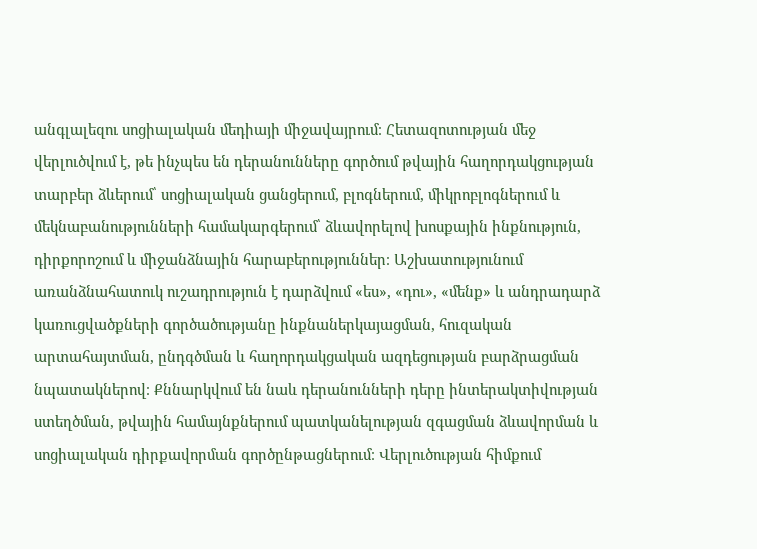անգլալեզու սոցիալական մեդիայի միջավայրում։ Հետազոտության մեջ վերլուծվում է, թե ինչպես են դերանունները գործում թվային հաղորդակցության տարբեր ձևերում՝ սոցիալական ցանցերում, բլոգներում, միկրոբլոգներում և մեկնաբանությունների համակարգերում՝ ձևավորելով խոսքային ինքնություն, դիրքորոշում և միջանձնային հարաբերություններ։ Աշխատությունում առանձնահատուկ ուշադրություն է դարձվում «ես», «դու», «մենք» և անդրադարձ կառուցվածքների գործածությանը ինքնաներկայացման, հուզական արտահայտման, ընդգծման և հաղորդակցական ազդեցության բարձրացման նպատակներով։ Քննարկվում են նաև դերանունների դերը ինտերակտիվության ստեղծման, թվային համայնքներում պատկանելության զգացման ձևավորման և սոցիալական դիրքավորման գործընթացներում։ Վերլուծության հիմքում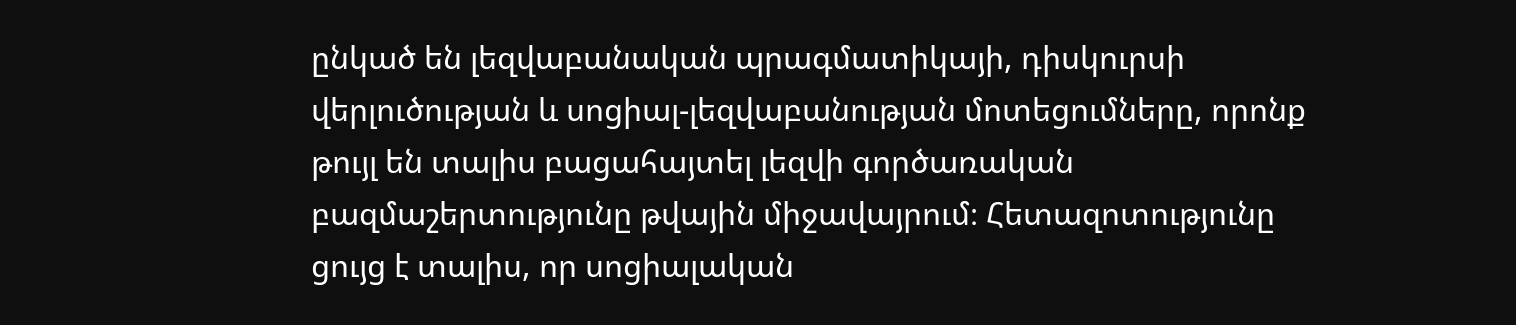ընկած են լեզվաբանական պրագմատիկայի, դիսկուրսի վերլուծության և սոցիալ-լեզվաբանության մոտեցումները, որոնք թույլ են տալիս բացահայտել լեզվի գործառական բազմաշերտությունը թվային միջավայրում։ Հետազոտությունը ցույց է տալիս, որ սոցիալական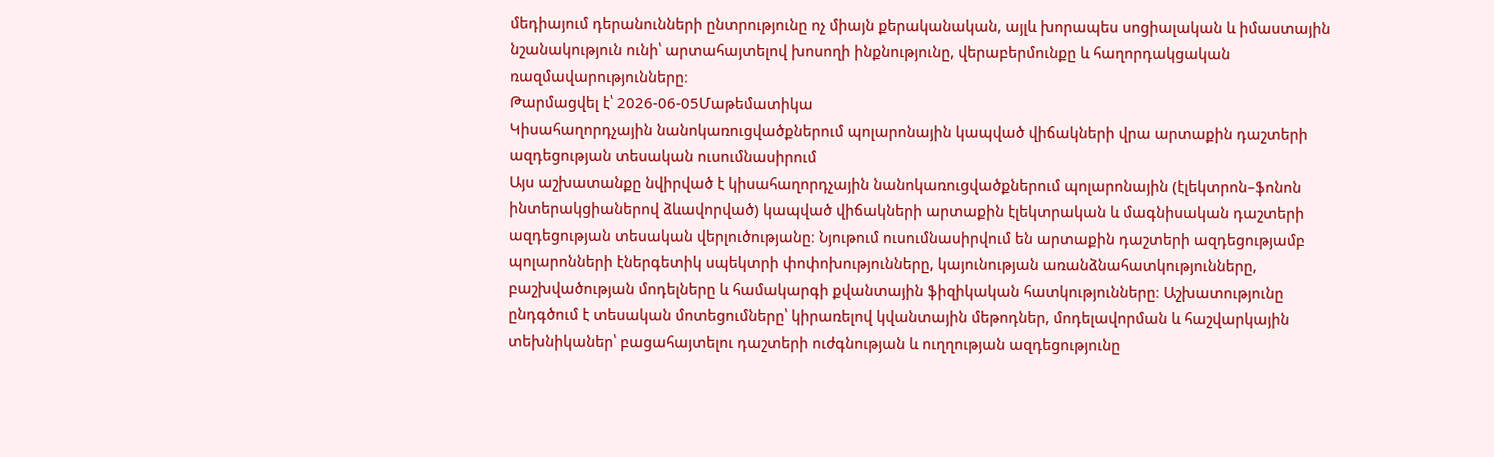մեդիայում դերանունների ընտրությունը ոչ միայն քերականական, այլև խորապես սոցիալական և իմաստային նշանակություն ունի՝ արտահայտելով խոսողի ինքնությունը, վերաբերմունքը և հաղորդակցական ռազմավարությունները։
Թարմացվել է՝ 2026-06-05Մաթեմատիկա
Կիսահաղորդչային նանոկառուցվածքներում պոլարոնային կապված վիճակների վրա արտաքին դաշտերի ազդեցության տեսական ուսումնասիրում
Այս աշխատանքը նվիրված է կիսահաղորդչային նանոկառուցվածքներում պոլարոնային (էլեկտրոն–ֆոնոն ինտերակցիաներով ձևավորված) կապված վիճակների արտաքին էլեկտրական և մագնիսական դաշտերի ազդեցության տեսական վերլուծությանը։ Նյութում ուսումնասիրվում են արտաքին դաշտերի ազդեցությամբ պոլարոնների էներգետիկ սպեկտրի փոփոխությունները, կայունության առանձնահատկությունները, բաշխվածության մոդելները և համակարգի քվանտային ֆիզիկական հատկությունները։ Աշխատությունը ընդգծում է տեսական մոտեցումները՝ կիրառելով կվանտային մեթոդներ, մոդելավորման և հաշվարկային տեխնիկաներ՝ բացահայտելու դաշտերի ուժգնության և ուղղության ազդեցությունը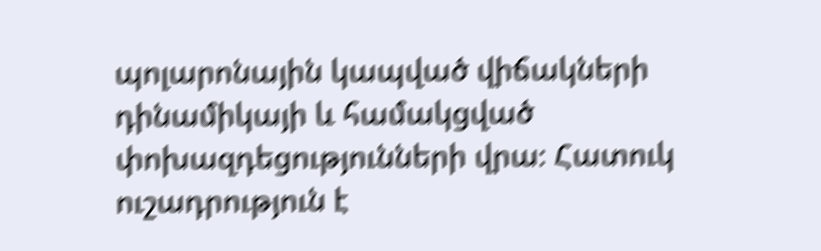պոլարոնային կապված վիճակների դինամիկայի և համակցված փոխազդեցությունների վրա։ Հատուկ ուշադրություն է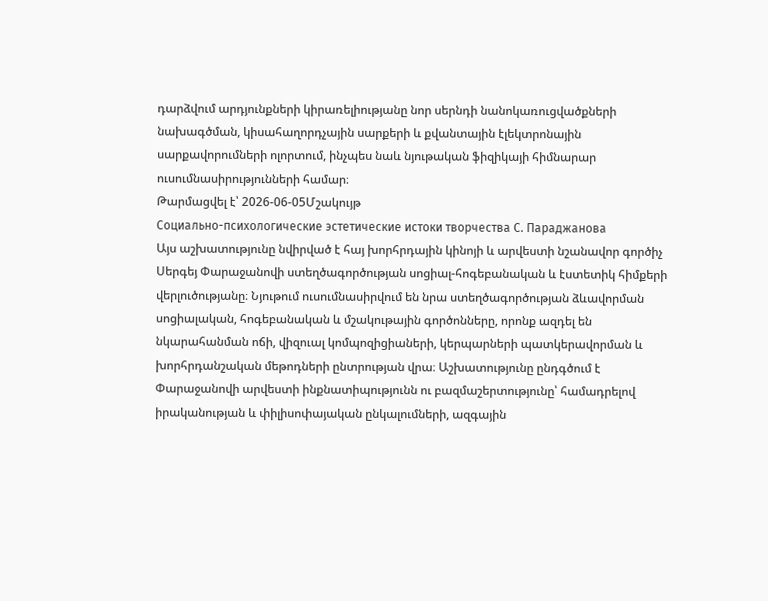դարձվում արդյունքների կիրառելիությանը նոր սերնդի նանոկառուցվածքների նախագծման, կիսահաղորդչային սարքերի և քվանտային էլեկտրոնային սարքավորումների ոլորտում, ինչպես նաև նյութական ֆիզիկայի հիմնարար ուսումնասիրությունների համար։
Թարմացվել է՝ 2026-06-05Մշակույթ
Социально-психологические эстетические истоки творчества С. Параджанова
Այս աշխատությունը նվիրված է հայ խորհրդային կինոյի և արվեստի նշանավոր գործիչ Սերգեյ Փարաջանովի ստեղծագործության սոցիալ-հոգեբանական և էստետիկ հիմքերի վերլուծությանը։ Նյութում ուսումնասիրվում են նրա ստեղծագործության ձևավորման սոցիալական, հոգեբանական և մշակութային գործոնները, որոնք ազդել են նկարահանման ոճի, վիզուալ կոմպոզիցիաների, կերպարների պատկերավորման և խորհրդանշական մեթոդների ընտրության վրա։ Աշխատությունը ընդգծում է Փարաջանովի արվեստի ինքնատիպությունն ու բազմաշերտությունը՝ համադրելով իրականության և փիլիսոփայական ընկալումների, ազգային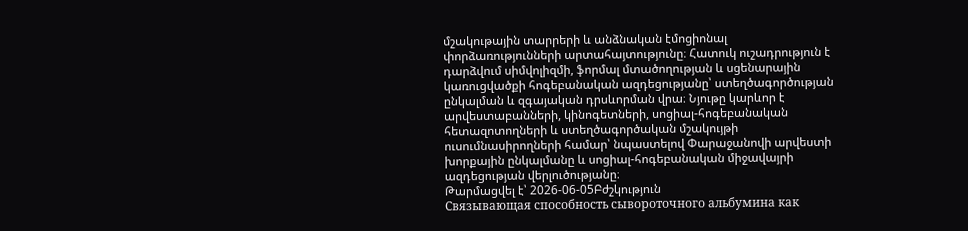մշակութային տարրերի և անձնական էմոցիոնալ փորձառությունների արտահայտությունը։ Հատուկ ուշադրություն է դարձվում սիմվոլիզմի, ֆորմալ մտածողության և սցենարային կառուցվածքի հոգեբանական ազդեցությանը՝ ստեղծագործության ընկալման և զգայական դրսևորման վրա։ Նյութը կարևոր է արվեստաբանների, կինոգետների, սոցիալ-հոգեբանական հետազոտողների և ստեղծագործական մշակույթի ուսումնասիրողների համար՝ նպաստելով Փարաջանովի արվեստի խորքային ընկալմանը և սոցիալ-հոգեբանական միջավայրի ազդեցության վերլուծությանը։
Թարմացվել է՝ 2026-06-05Բժշկություն
Связывающая способность сывороточного альбумина как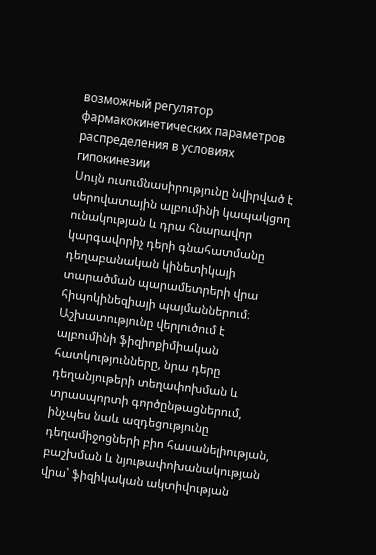возможный регулятор фармакокинетических параметров распределения в условиях гипокинезии
Սույն ուսումնասիրությունը նվիրված է սերովատային ալբումինի կապակցող ունակության և դրա հնարավոր կարգավորիչ դերի գնահատմանը դեղաբանական կինետիկայի տարածման պարամետրերի վրա հիպոկինեզիայի պայմաններում։ Աշխատությունը վերլուծում է ալբումինի ֆիզիոքիմիական հատկությունները, նրա դերը դեղանյութերի տեղափոխման և տրասպորտի գործընթացներում, ինչպես նաև ազդեցությունը դեղամիջոցների բիո հասանելիության, բաշխման և նյութափոխանակության վրա՝ ֆիզիկական ակտիվության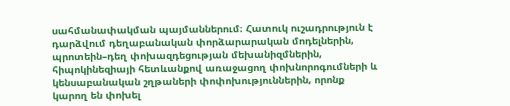սահմանափակման պայմաններում։ Հատուկ ուշադրություն է դարձվում դեղաբանական փորձարարական մոդելներին, պրոտեին–դեղ փոխազդեցության մեխանիզմներին, հիպոկինեզիայի հետևանքով առաջացող փոխնորոգումների և կենսաբանական շղթաների փոփոխություններին, որոնք կարող են փոխել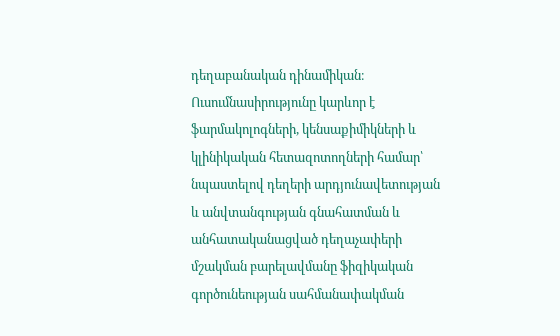դեղաբանական դինամիկան։ Ուսումնասիրությունը կարևոր է ֆարմակոլոգների, կենսաքիմիկների և կլինիկական հետազոտողների համար՝ նպաստելով դեղերի արդյունավետության և անվտանգության գնահատման և անհատականացված դեղաչափերի մշակման բարելավմանը ֆիզիկական գործունեության սահմանափակման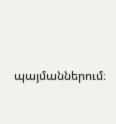պայմաններում։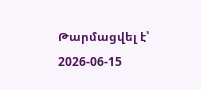Թարմացվել է՝ 2026-06-15